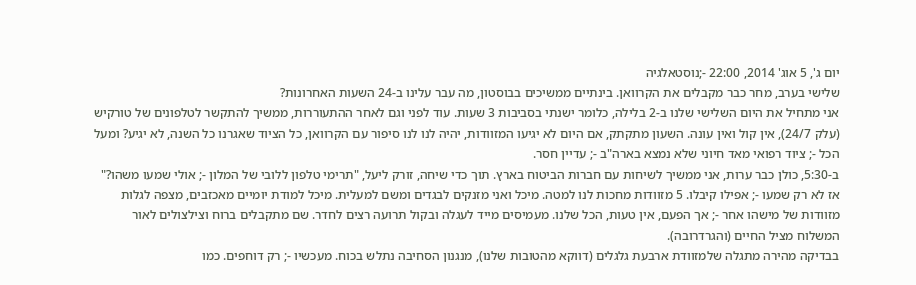יום ג', 5 אוג' 2014, 22:00 -;נוסטאלגיה
שלישי בערב, מחר כבר מקבלים את הקרוואן. בינתיים ממשיכים בבוסטון, מה עבר עלינו ב-24 השעות האחרונות?
אני מתחיל את היום השלישי שלנו ב-2 בלילה, כלומר ישנתי בסביבות 3 שעות. עוד לפני וגם לאחר ההתעוררות, ממשיך להתקשר לטלפונים של טורקיש (עלק 24/7), אין קול ואין עונה. השעון מתקתק, אם היום לא יגיעו המזוודות, יהיה לנו לנו סיפור עם הקרוואן, כל הציוד שאגרנו כל השנה, לא יגיע? ומעל הכל -; ציוד רפואי מאד חיוני שלא נמצא בארה"ב -; עדיין חסר.
ב-5:30, כולן כבר ערות, אני ממשיך לשיחות עם חברות הביטוח בארץ. תוך כדי שיחה, זורק ליעל, "תרימי טלפון ללובי של המלון -; אולי שמעו משהו?"
אז לא רק שמעו -; אפילו קיבלו. 5 מזוודות מחכות לנו למטה. מיכל ואני מזנקים לבגדים ומשם למעלית. מיכל למודת יומיים מאכזבים, מצפה לגלות מזוודות של מישהו אחר -; אך הפעם, אין טעות, הכל שלנו. מעמיסים מייד לעגלה ובקול תרועה רצים לחדר. שם מתקבלים ברוח וצילצולים לאור המשלוח מציל החיים (והגרדרובה).
בבדיקה מהירה מתגלה שלמזוודת ארבעת גלגלים (דווקא מהטובות שלנו), מנגנון הסחיבה נתלש בכוח. מעכשיו -; רק דוחפים. כמו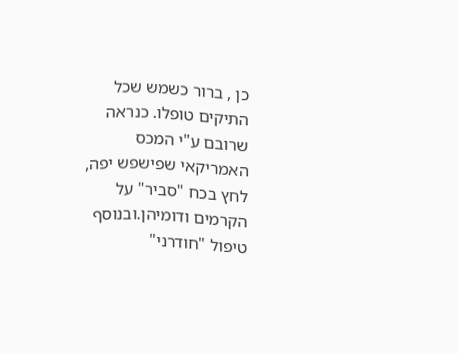כן , ברור כשמש שכל התיקים טופלו. כנראה שרובם ע"י המכס האמריקאי שפישפש יפה, לחץ בכח "סביר" על הקרמים ודומיהן.ובנוסף טיפול "חודרני"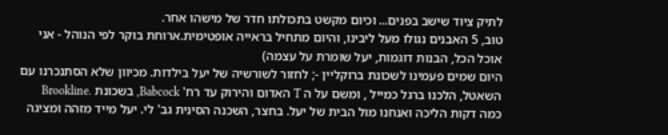לתיק ציוד שישב בפנים... וכיום מקשט בתכולתו חדר של מישהו אחר.
טוב, 5 האבנים נגולו מעל ליבינו, והיום מתחיל בראייה אופטימית.ארוחת בוקר לפי הנוהל - אני אוכל הכל, הבנות דוגמות, יעל שומרת על עצמה)
היום שמים פעמינו לשכונת ברוקליין -; לחזור לשורשיה של יעל בילדות. מכיוון שלא הסתנכרנו עם השאטל, הלכנו ברגל כמייל , ומשם על ה T האדום והירוק עד רח' Babcock, בשכונת .Brookline כמה דקות הליכה ואנחנו מול הבית של יעל. בחצר, השכנה הסינית גב' לי. יעל מייד מזהה ומציגה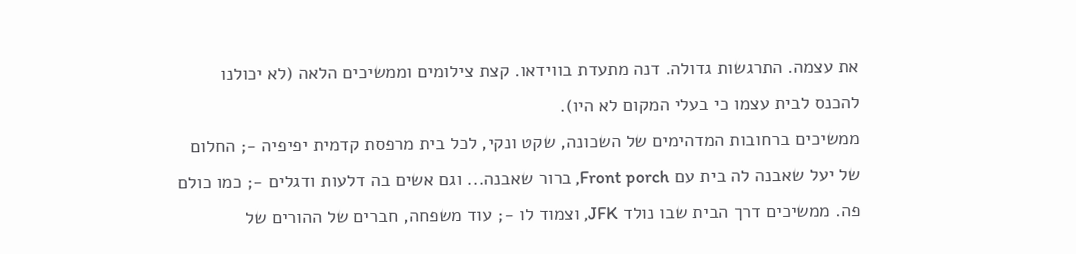את עצמה. התרגשות גדולה. דנה מתעדת בווידאו. קצת צילומים וממשיכים הלאה (לא יכולנו להכנס לבית עצמו כי בעלי המקום לא היו).
ממשיכים ברחובות המדהימים של השכונה, שקט ונקי, לכל בית מרפסת קדמית יפיפיה -; החלום של יעל שאבנה לה בית עם Front porch, ברור שאבנה... וגם אשים בה דלעות ודגלים -; כמו כולם פה. ממשיכים דרך הבית שבו נולד JFK, וצמוד לו -; עוד משפחה, חברים של ההורים של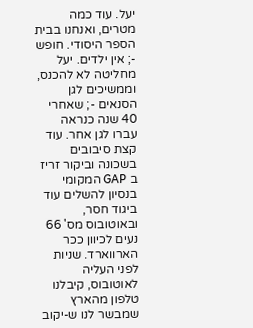יעל. עוד כמה מטרים, ואנחנו בבית הספר היסודי. חופש -; אין ילדים. יעל מחליטה לא להכנס, וממשיכים לגן הסנאים -; שאחרי 40 שנה כנראה עברו לגן אחר. עוד קצת סיבובים בשכונה וביקור זריז ב GAP המקומי בנסיון להשלים עוד ביגוד חסר, ובאוטובוס מס' 66 נעים לכיוון ככר הארווארד. שניות לפני העליה לאוטובוס, קיבלנו טלפון מהארץ שמבשר לנו ש-יקוב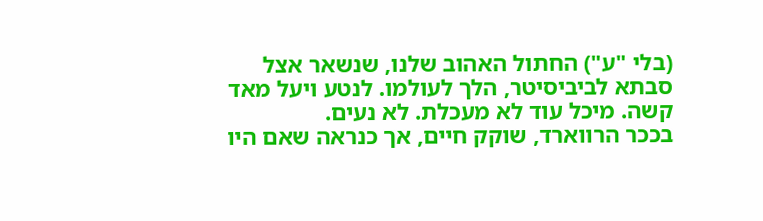(בלי "ע") החתול האהוב שלנו, שנשאר אצל סבתא לביביסיטר, הלך לעולמו. לנטע ויעל מאד קשה. מיכל עוד לא מעכלת. לא נעים.
בככר הרווארד, שוקק חיים, אך כנראה שאם היו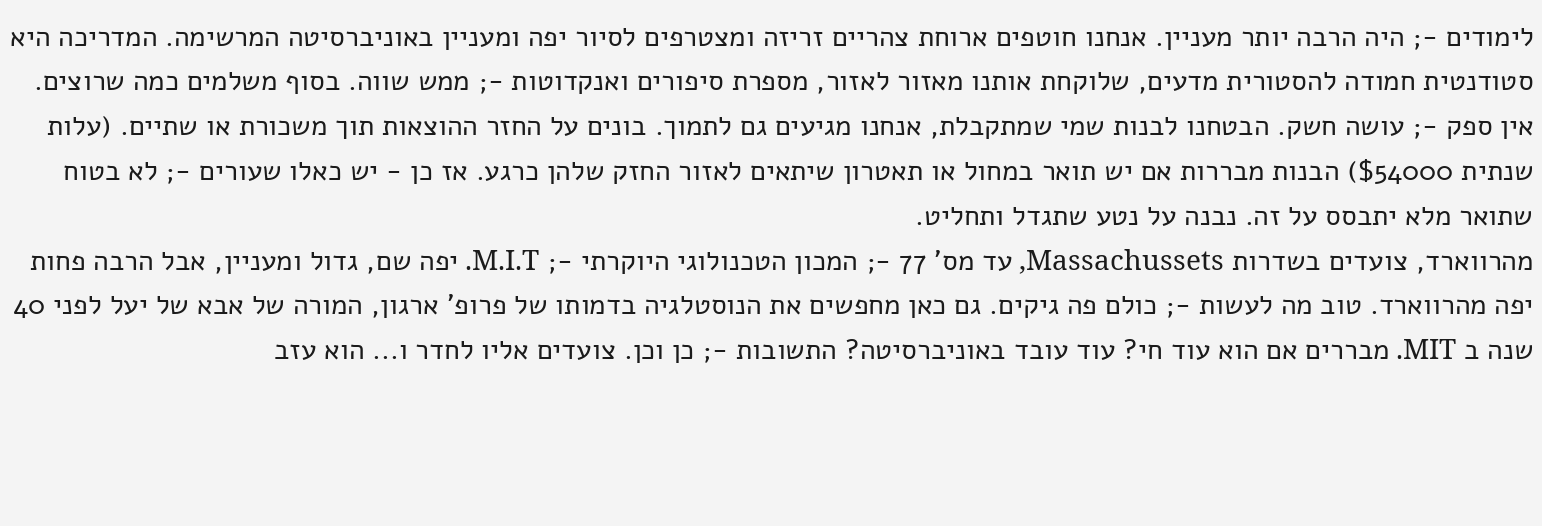לימודים -; היה הרבה יותר מעניין. אנחנו חוטפים ארוחת צהריים זריזה ומצטרפים לסיור יפה ומעניין באוניברסיטה המרשימה. המדריכה היא סטודנטית חמודה להסטורית מדעים, שלוקחת אותנו מאזור לאזור, מספרת סיפורים ואנקדוטות -; ממש שווה. בסוף משלמים כמה שרוצים.
אין ספק -; עושה חשק. הבטחנו לבנות שמי שמתקבלת, אנחנו מגיעים גם לתמוך. בונים על החזר ההוצאות תוך משכורת או שתיים. (עלות שנתית $54000) הבנות מבררות אם יש תואר במחול או תאטרון שיתאים לאזור החזק שלהן כרגע. אז כן - יש כאלו שעורים -; לא בטוח שתואר מלא יתבסס על זה. נבנה על נטע שתגדל ותחליט.
מהרווארד, צועדים בשדרות Massachussets, עד מס' 77 -; המכון הטכנולוגי היוקרתי -; M.I.T. יפה שם, גדול ומעניין, אבל הרבה פחות יפה מהרווארד. טוב מה לעשות -; כולם פה גיקים. גם כאן מחפשים את הנוסטלגיה בדמותו של פרופ' ארגון, המורה של אבא של יעל לפני 40 שנה ב MIT. מבררים אם הוא עוד חי? עוד עובד באוניברסיטה? התשובות -; כן וכן. צועדים אליו לחדר ו... הוא עזב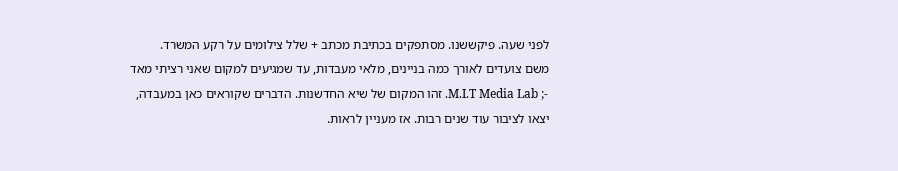לפני שעה. פיקששנו. מסתפקים בכתיבת מכתב + שלל צילומים על רקע המשרד.
משם צועדים לאורך כמה בניינים, מלאי מעבדות, עד שמגיעים למקום שאני רציתי מאד -; M.I.T Media Lab. זהו המקום של שיא החדשנות. הדברים שקוראים כאן במעבדה, יצאו לציבור עוד שנים רבות. אז מעניין לראות.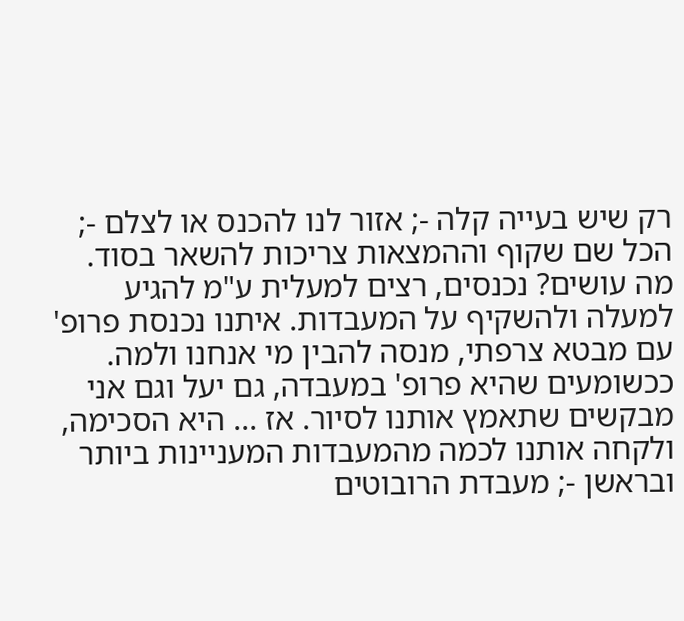רק שיש בעייה קלה -; אזור לנו להכנס או לצלם -; הכל שם שקוף וההמצאות צריכות להשאר בסוד.
מה עושים? נכנסים, רצים למעלית ע"מ להגיע למעלה ולהשקיף על המעבדות. איתנו נכנסת פרופ' עם מבטא צרפתי, מנסה להבין מי אנחנו ולמה. ככשומעים שהיא פרופ' במעבדה, גם יעל וגם אני מבקשים שתאמץ אותנו לסיור. אז ... היא הסכימה, ולקחה אותנו לכמה מהמעבדות המעניינות ביותר ובראשן -; מעבדת הרובוטים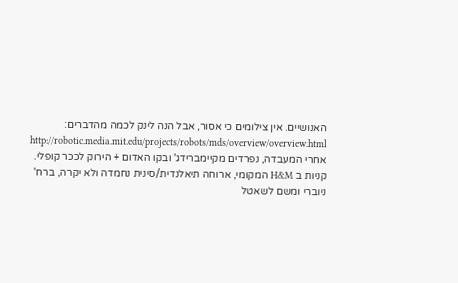האנושיים. אין צילומים כי אסור, אבל הנה לינק לכמה מהדברים: http://robotic.media.mit.edu/projects/robots/mds/overview/overview.html
אחרי המעבדה, נפרדים מקיימברידג' ובקו האדום + הירוק לככר קופלי. קניות ב H&M המקומי, ארוחה תיאלנדית/סינית נחמדה ולא יקרה, ברח' ניוברי ומשם לשאטל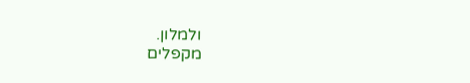ולמלון.
מקפלים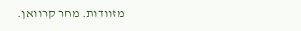מזוודות. מחר קרוואן.